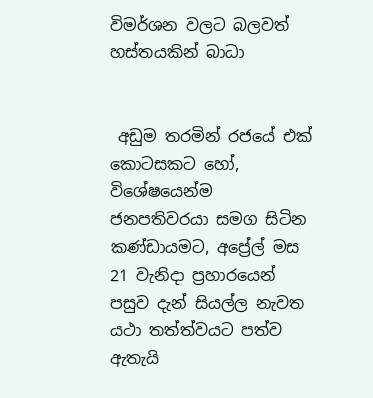විමර්ශන වලට බලවත් හස්තයකින් බාධා


 අඩුම තරමින් රජයේ එක් කොටසකට හෝ, විශේෂයෙන්ම ජනපතිවරයා සමග සිටින කණ්ඩායමට, අප්‍රේල් මස 21 වැනිදා ප්‍රහාරයෙන් පසුව දැන් සියල්ල නැවත යථා තත්ත්වයට පත්ව ඇතැයි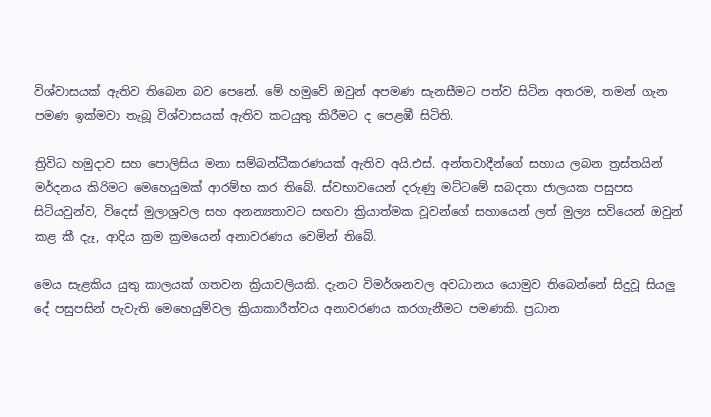විශ්වාසයක් ඇතිව තිබෙන බව පෙනේ. මේ හමුවේ ඔවුන් අපමණ සැනසීමට පත්ව සිටින අතරම, තමන් ගැන පමණ ඉක්මවා තැබූ විශ්වාසයක් ඇතිව කටයුතු කිරීමට ද පෙළඹී සිටිති.

ත්‍රිවිධ හමුදාව සහ පොලිසිය මනා සම්බන්ධීකරණයක් ඇතිව අයි.එස්. අන්තවාදීන්ගේ සහාය ලබන ත්‍රස්තයින් මර්දනය කිරිමට මෙහෙයුමක් ආරම්භ කර තිබේ. ස්වභාවයෙන් දරුණු මට්ටමේ සබදතා ජාලයක පසුපස සිටියවුන්ව, විදෙස් මුලාශ්‍රවල සහ අනන්‍යතාවට සඟවා ක්‍රියාත්මක වූවන්ගේ සහායෙන් ලත් මුල්‍ය සවියෙන් ඔවුන් කළ කී දැෑ, ආදිය ක්‍රම ක්‍රමයෙන් අනාවරණය වෙමින් තිබේ.

මෙය සැළකිය යුතු කාලයක් ගතවන ක්‍රියාවලියකි. දැනට විමර්ශනවල අවධානය යොමුව තිබෙන්නේ සිදුවූ සියලු දේ පසුපසින් පැවැති මෙහෙයුම්වල ක්‍රියාකාරීත්වය අනාවරණය කරගැනීමට පමණකි. ප්‍රධාන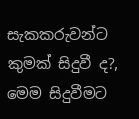සැකකරුවන්ට කුමක් සිදුවී ද?, මෙම සිදුවීමට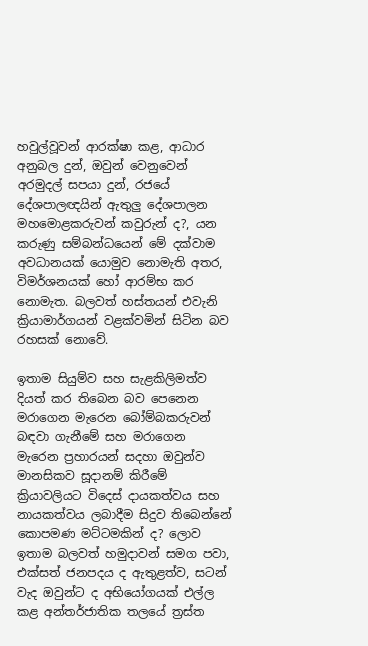හවුල්වූවන් ආරක්ෂා කළ, ආධාර අනුබල දුන්, ඔවුන් වෙනුවෙන් අරමුදල් සපයා දුන්, රජයේ දේශපාලඥයින් ඇතුලු දේශපාලන මහමොළකරුවන් කවුරුන් ද?, යන කරුණු සම්බන්ධයෙන් මේ දක්වාම අවධානයක් යොමුව නොමැති අතර, විමර්ශනයක් හෝ ආරම්භ කර නොමැත. බලවත් හස්තයන් එවැනි ක්‍රියාමාර්ගයන් වළක්වමින් සිටින බව රහසක් නොවේ.

ඉතාම සියුම්ව සහ සැළකිලිමත්ව දියත් කර තිබෙන බව පෙනෙන මරාගෙන මැරෙන බෝම්බකරුවන් බඳවා ගැනීමේ සහ මරාගෙන මැරෙන ප්‍රහාරයන් සදහා ඔවුන්ව මානසිකව සූදානම් කිරීමේ ක්‍රියාවලියට විදෙස් දායකත්වය සහ නායකත්වය ලබාදීම සිදුව තිබෙන්නේ කොපමණ මට්ටමකින් ද? ලොව ඉතාම බලවත් හමුදාවන් සමග පවා, එක්සත් ජනපදය ද ඇතුළත්ව, සටන් වැද ඔවුන්ට ද අභියෝගයක් එල්ල කළ අන්තර්ජාතික තලයේ ත්‍රස්ත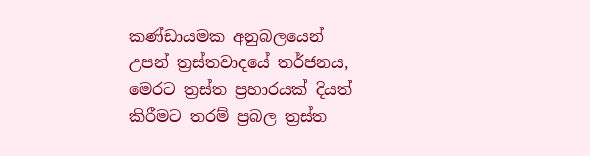කණ්ඩායමක අනුබලයෙන් උපන් ත්‍රස්තවාදයේ තර්ජනය, මෙරට ත්‍රස්ත ප්‍රහාරයක් දියත් කිරීමට තරම් ප්‍රබල ත්‍රස්ත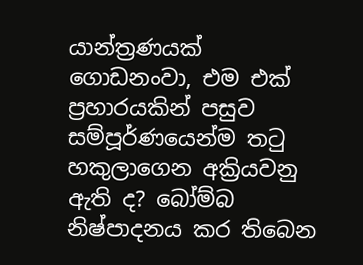යාන්ත්‍රණයක් ගොඩනංවා, එම එක් ප්‍රහාරයකින් පසුව සම්පූර්ණයෙන්ම තටු හකුලාගෙන අක්‍රියවනු ඇති ද? බෝම්බ නිෂ්පාදනය කර තිබෙන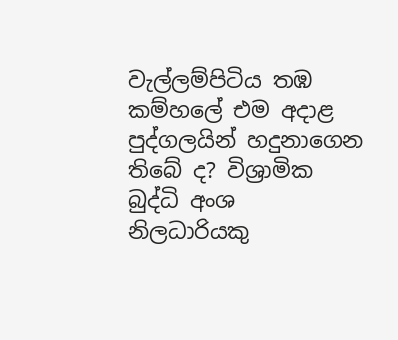වැල්ලම්පිටිය තඹ කම්හලේ එම අදාළ පුද්ගලයින් හදුනාගෙන තිබේ ද? විශ්‍රාමික බුද්ධි අංශ නිලධාරියකු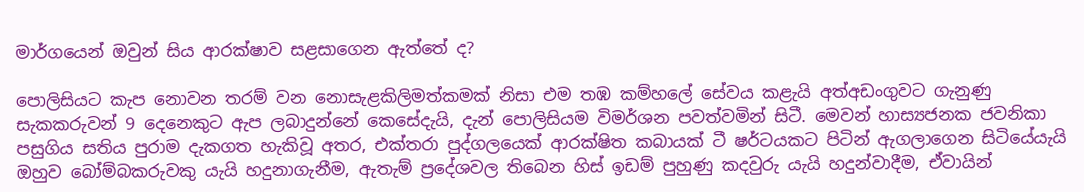මාර්ගයෙන් ඔවුන් සිය ආරක්ෂාව සළසාගෙන ඇත්තේ ද?

පොලිසියට කැප නොවන තරම් වන නොසැළකිලිමත්කමක් නිසා එම තඹ කම්හලේ සේවය කළැයි අත්අඩංගුවට ගැනුණු සැකකරුවන් 9 දෙනෙකුට ඇප ලබාදුන්නේ කෙසේදැයි, දැන් පොලිසියම විමර්ශන පවත්වමින් සිටී. මෙවන් හාස්‍යජනක ජවනිකා පසුගිය සතිය පුරාම දැකගත හැකිවූ අතර, එක්තරා පුද්ගලයෙක් ආරක්ෂිත කබායක් ටී ෂර්ටයකට පිටින් ඇගලාගෙන සිටියේයැයි ඔහුව බෝම්බකරුවකු යැයි හදුනාගැනීම, ඇතැම් ප්‍රදේශවල තිබෙන හිස් ඉඩම් පුහුණු කදවුරු යැයි හදුන්වාදීම, ඒවායින්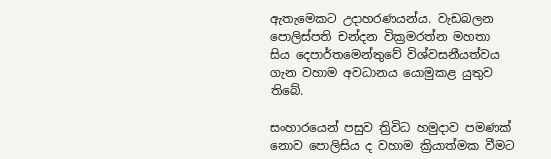ඇතැමෙකට උදාහරණයන්ය. වැඩබලන පොලිස්පති චන්දන වික්‍රමරත්න මහතා සිය දෙපාර්තමෙන්තුවේ විශ්වසනීයත්වය ගැන වහාම අවධානය යොමුකළ යුතුව තිබේ.

සංහාරයෙන් පසුව ත්‍රිවිධ හමුදාව පමණක් නොව පොලිසිය ද වහාම ක්‍රියාත්මක වීමට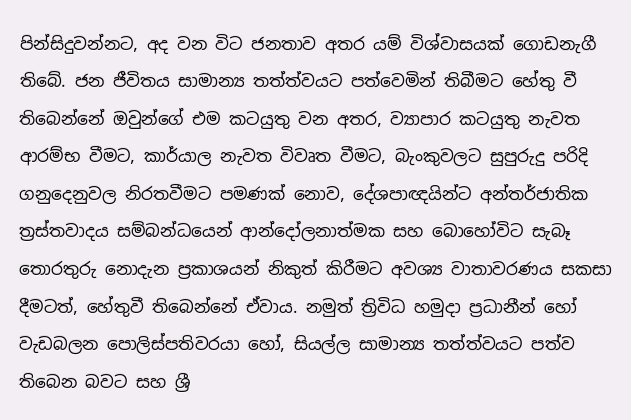පින්සිදුවන්නට, අද වන විට ජනතාව අතර යම් විශ්වාසයක් ගොඩනැගී තිබේ. ජන ජීවිතය සාමාන්‍ය තත්ත්වයට පත්වෙමින් තිබීමට හේතු වී තිබෙන්නේ ඔවුන්ගේ එම කටයුතු වන අතර, ව්‍යාපාර කටයුතු නැවත ආරම්භ වීමට, කාර්යාල නැවත විවෘත වීමට, බැංකුවලට සුපුරුදු පරිදි ගනුදෙනුවල නිරතවීමට පමණක් නොව, දේශපාඥයින්ට අන්තර්ජාතික ත්‍රස්තවාදය සම්බන්ධයෙන් ආන්දෝලනාත්මක සහ බොහෝවිට සැබෑ තොරතුරු නොදැන ප්‍රකාශයන් නිකුත් කිරීමට අවශ්‍ය වාතාවරණය සකසා දීමටත්, හේතුවී තිබෙන්නේ ඒවාය. නමුත් ත්‍රිවිධ හමුදා ප්‍රධානීන් හෝ වැඩබලන පොලිස්පතිවරයා හෝ, සියල්ල සාමාන්‍ය තත්ත්වයට පත්ව තිබෙන බවට සහ ශ්‍රී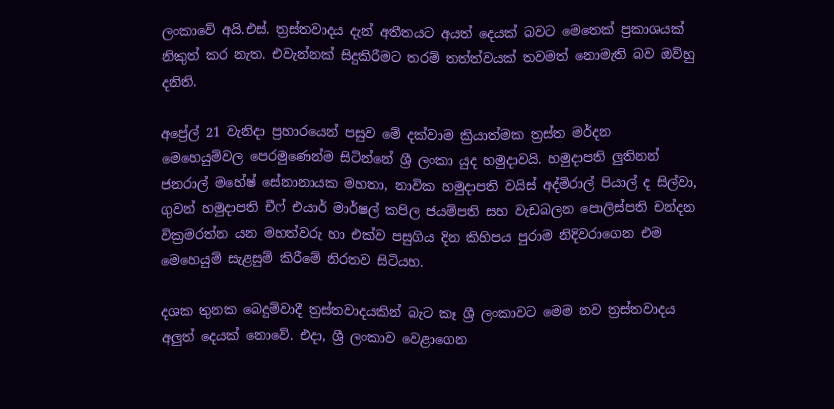ලංකාවේ අයි.එස්. ත්‍රස්තවාදය දැන් අතීතයට අයත් දෙයක් බවට මෙතෙක් ප්‍රකාශයක් නිකුත් කර නැත. එවැන්නක් සිදුකිරීමට තරම් තත්ත්වයක් තවමත් නොමැති බව ඔව්හු දනිති.

අප්‍රේල් 21 වැනිදා ප්‍රහාරයෙන් පසුව මේ දක්වාම ක්‍රියාත්මක ත්‍රස්ත මර්දන මෙහෙයුම්වල පෙරමුණෙන්ම සිටින්නේ ශ්‍රී ලංකා යුද හමුදාවයි. හමුදාපති ලුතිනන් ජනරාල් මහේෂ් සේනානායක මහතා, නාවික හමුදාපති වයිස් අද්මිරාල් පියාල් ද සිල්වා, ගුවන් හමුදාපති චීෆ් එයාර් මාර්ෂල් කපිල ජයම්පති සහ වැඩබලන පොලිස්පති චන්දන වික්‍රමරත්න යන මහත්වරු හා එක්ව පසුගිය දින කිහිපය පුරාම නිදිවරාගෙන එම මෙහෙයුම් සැළසුම් කිරීමේ නිරතව සිටියහ.

දශක තුනක බෙදුම්වාදී ත්‍රස්තවාදයකින් බැට කෑ ශ්‍රී ලංකාවට මෙම නව ත්‍රස්තවාදය අලුත් දෙයක් නොවේ. එදා, ශ්‍රී ලංකාව වෙළාගෙන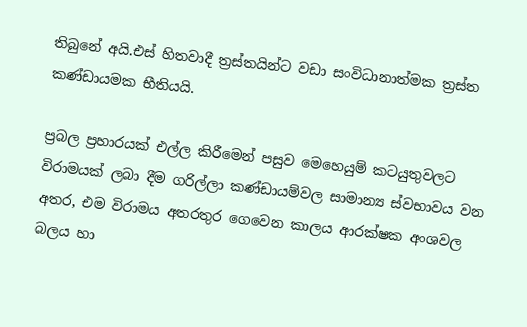තිබුනේ අයි.එස් හිතවාදී ත්‍රස්තයින්ට වඩා සංවිධානාත්මක ත්‍රස්ත කණ්ඩායමක භීතියයි.

ප්‍රබල ප්‍රහාරයක් එල්ල කිරීමෙන් පසුව මෙහෙයුම් කටයුතුවලට විරාමයක් ලබා දීම ගරිල්ලා කණ්ඩායම්වල සාමාන්‍ය ස්වභාවය වන අතර, එම විරාමය අතරතුර ගෙවෙන කාලය ආරක්ෂක අංශවල බලය හා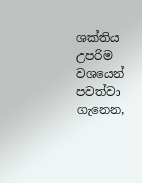ශක්තිය උපරිම වශයෙන් පවත්වා ගැනෙන,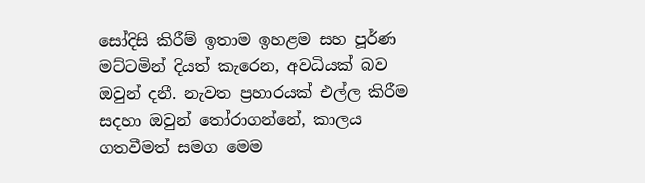සෝදිසි කිරීම් ඉතාම ඉහළම සහ පූර්ණ මට්ටමින් දියත් කැරෙන, අවධියක් බව ඔවුන් දනී. නැවත ප්‍රහාරයක් එල්ල කිරීම සදහා ඔවුන් තෝරාගන්නේ, කාලය ගතවීමත් සමග මෙම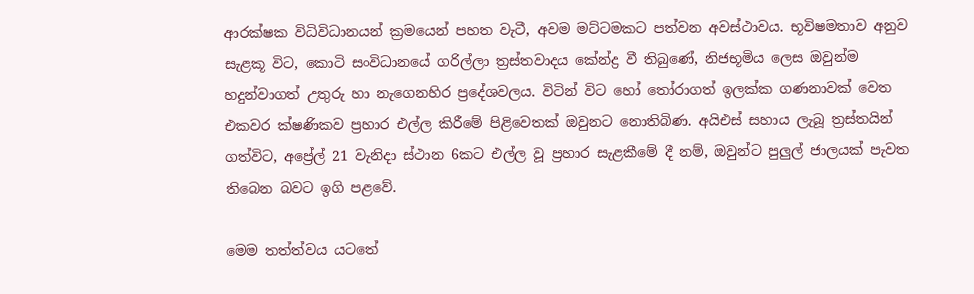ආරක්ෂක විධිවිධානයන් ක්‍රමයෙන් පහත වැටී, අවම මට්ටමකට පත්වන අවස්ථාවය. භූවිෂමතාව අනුව සැළකූ විට, කොටි සංවිධානයේ ගරිල්ලා ත්‍රස්තවාදය කේන්ද්‍ර වී තිබුණේ, නිජභූමිය ලෙස ඔවුන්ම හදුන්වාගත් උතුරු හා නැගෙනහිර ප්‍රදේශවලය. විටින් විට හෝ තෝරාගත් ඉලක්ක ගණනාවක් වෙත එකවර ක්ෂණිකව ප්‍රහාර එල්ල කිරීමේ පිළිවෙතක් ඔවුනට නොතිබිණ. අයිඑස් සහාය ලැබූ ත්‍රස්තයින් ගත්විට, අප්‍රේල් 21 වැනිදා ස්ථාන 6කට එල්ල වූ ප්‍රහාර සැළකීමේ දී නම්, ඔවුන්ට පුලුල් ජාලයක් පැවත තිබෙන බවට ඉගි පළවේ.

මෙම තත්ත්වය යටතේ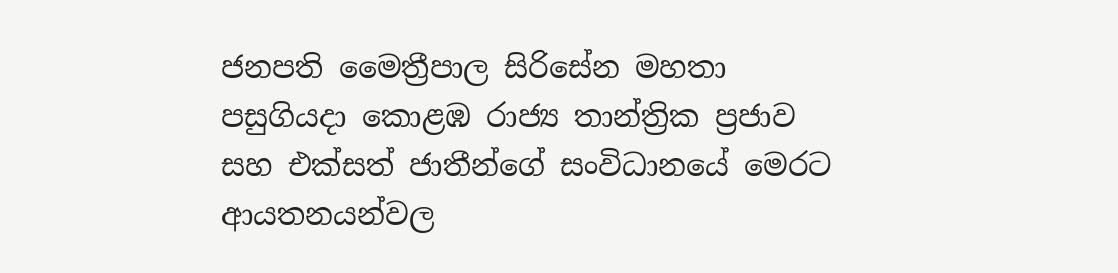ජනපති මෛත්‍රීපාල සිරිසේන මහතා පසුගියදා කොළඹ රාජ්‍ය තාන්ත්‍රික ප්‍රජාව සහ එක්සත් ජාතීන්ගේ සංවිධානයේ මෙරට ආයතනයන්වල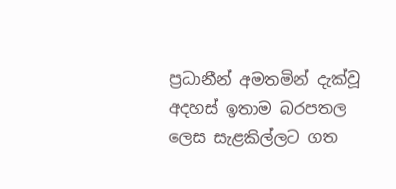ප්‍රධානීන් අමතමින් දැක්වූ අදහස් ඉතාම බරපතල ලෙස සැළකිල්ලට ගත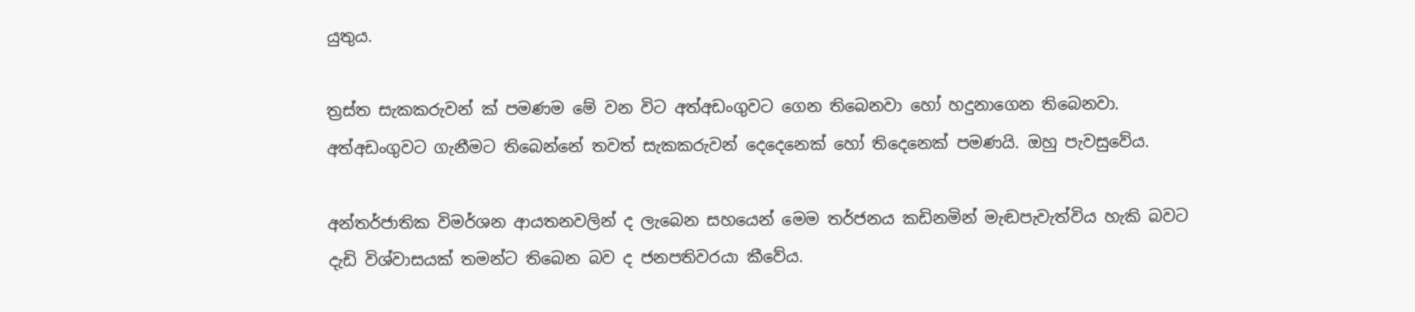යුතුය.

ත්‍රස්ත සැකකරුවන් ක් පමණම මේ වන විට අත්අඩංගුවට ගෙන තිබෙනවා හෝ හදුනාගෙන තිබෙනවා. අත්අඩංගුවට ගැනීමට තිබෙන්නේ තවත් සැකකරුවන් දෙදෙනෙක් හෝ තිදෙනෙක් පමණයි. ඔහු පැවසුවේය.

අන්තර්ජාතික විමර්ශන ආයතනවලින් ද ලැබෙන සහයෙන් මෙම තර්ජනය කඩිනමින් මැඬපැවැත්විය හැකි බවට දැඩි විශ්වාසයක් තමන්ට තිබෙන බව ද ජනපතිවරයා කීවේය.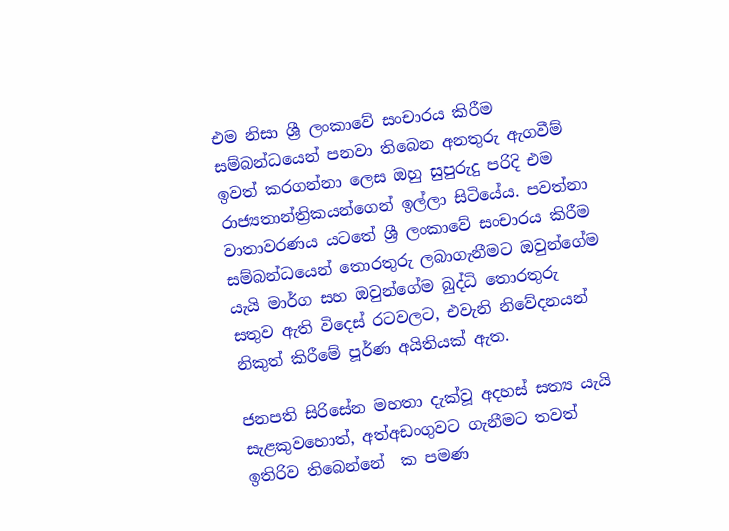එම නිසා ශ්‍රී ලංකාවේ සංචාරය කිරීම සම්බන්ධයෙන් පනවා තිබෙන අනතුරු ඇගවීම් ඉවත් කරගන්නා ලෙස ඔහු සුපුරුදු පරිදි එම රාජ්‍යතාන්ත්‍රිකයන්ගෙන් ඉල්ලා සිටියේය. පවත්නා වාතාවරණය යටතේ ශ්‍රී ලංකාවේ සංචාරය කිරීම සම්බන්ධයෙන් තොරතුරු ලබාගැනීමට ඔවුන්ගේම යැයි මාර්ග සහ ඔවුන්ගේම බුද්ධි තොරතුරු සතුව ඇති විදෙස් රටවලට, එවැනි නිවේදනයන් නිකුත් කිරීමේ පූර්ණ අයිතියක් ඇත.

ජනපති සිරිසේන මහතා දැක්වූ අදහස් සත්‍ය යැයි සැළකුවහොත්, අත්අඩංගුවට ගැනීමට තවත් ඉතිරිව තිබෙන්නේ  ක පමණ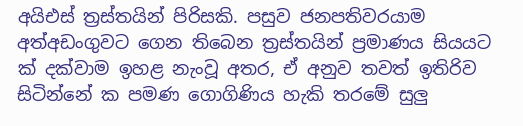අයිඑස් ත්‍රස්තයින් පිරිසකි. පසුව ජනපතිවරයාම අත්අඩංගුවට ගෙන තිබෙන ත්‍රස්තයින් ප්‍රමාණය සියයට ක් දක්වාම ඉහළ නැංවූ අතර, ඒ අනුව තවත් ඉතිරිව සිටින්නේ ක පමණ ගොගිණිය හැකි තරමේ සුලු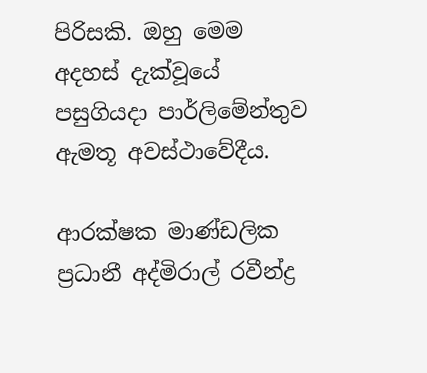පිරිසකි. ඔහු මෙම අදහස් දැක්වූයේ පසුගියදා පාර්ලිමේන්තුව ඇමතූ අවස්ථාවේදීය.

ආරක්ෂක මාණ්ඩලික ප්‍රධානී අද්මිරාල් රවීන්ද්‍ර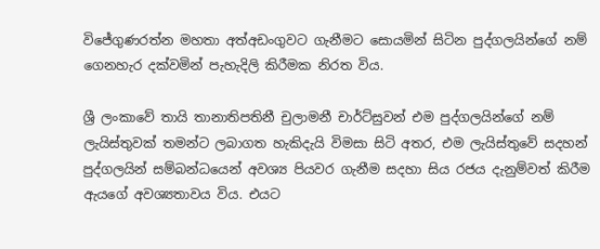විජේගුණරත්න මහතා අත්අඩංගුවට ගැනීමට සොයමින් සිටින පුද්ගලයින්ගේ නම් ගෙනහැර දක්වමින් පැහැදිලි කිරීමක නිරත විය.

ශ්‍රී ලංකාවේ තායි තානාතිපතිනී චුලාමනී චාර්ට්සුවන් එම පුද්ගලයින්ගේ නම් ලැයිස්තුවක් තමන්ට ලබාගත හැකිදැයි විමසා සිටි අතර, එම ලැයිස්තුවේ සදහන් පුද්ගලයින් සම්බන්ධයෙන් අවශ්‍ය පියවර ගැනීම සදහා සිය රජය දැනුම්වත් කිරීම ඇයගේ අවශ්‍යතාවය විය. එයට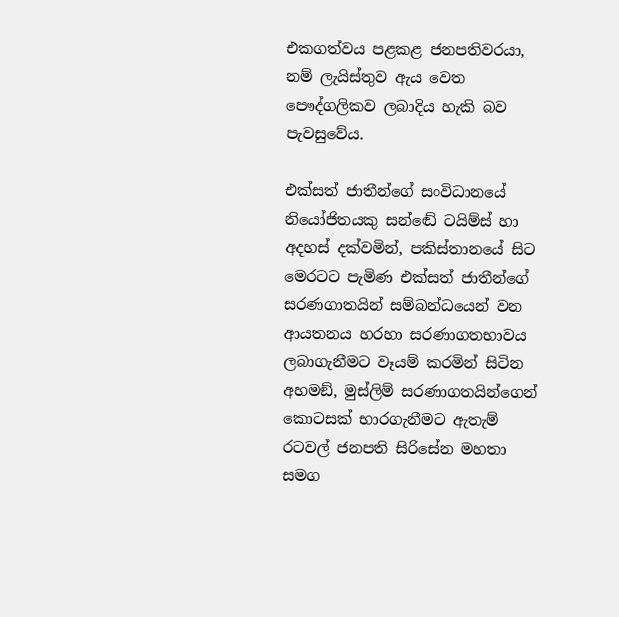එකගත්වය පළකළ ජනපතිවරයා, නම් ලැයිස්තුව ඇය වෙත පෞද්ගලිකව ලබාදිය හැකි බව පැවසුවේය.

එක්සත් ජාතීන්ගේ සංවිධානයේ නියෝජිතයකු සන්ඬේ ටයිම්ස් හා අදහස් දක්වමින්, පකිස්තානයේ සිට මෙරටට පැමිණ එක්සත් ජාතීන්ගේ සරණගාතයින් සම්බන්ධයෙන් වන ආයතනය හරහා සරණාගතභාවය ලබාගැනීමට වෑයම් කරමින් සිටින අහමඞ්, මුස්ලිම් සරණාගතයින්ගෙන් කොටසක් භාරගැනීමට ඇතැම් රටවල් ජනපති සිරිසේන මහතා සමග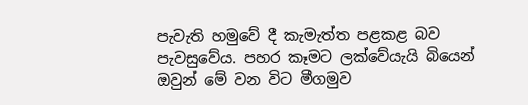පැවැති හමුවේ දී කැමැත්ත පළකළ බව පැවසුවේය. පහර කෑමට ලක්වේයැයි බියෙන් ඔවුන් මේ වන විට මීගමුව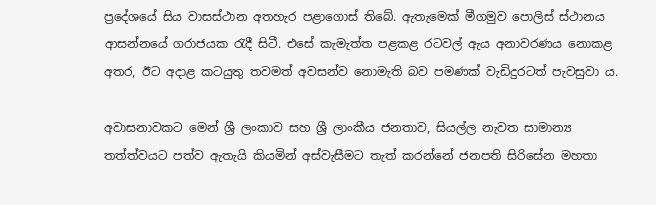ප්‍රදේශයේ සිය වාසස්ථාන අතහැර පළාගොස් තිබේ. ඇතැමෙක් මීගමුව පොලිස් ස්ථානය ආසන්නයේ ගරාජයක රැදී සිටී. එසේ කැමැත්ත පළකළ රටවල් ඇය අනාවරණය නොකළ අතර, ඊට අදාළ කටයුතු තවමත් අවසන්ව නොමැති බව පමණක් වැඩිදුරටත් පැවසුවා ය.

අවාසනාවකට මෙන් ශ්‍රී ලංකාව සහ ශ්‍රී ලාංකීය ජනතාව, සියල්ල නැවත සාමාන්‍ය තත්ත්වයට පත්ව ඇතැයි කියමින් අස්වැසීමට තැත් කරන්නේ ජනපති සිරිසේන මහතා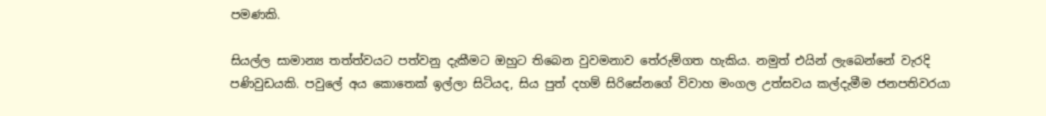පමණකි.

සියල්ල සාමාන්‍ය තත්ත්වයට පත්වනු දැකීමට ඔහුට තිබෙන වුවමනාව තේරුම්ගත හැකිය. නමුත් එයින් ලැබෙන්නේ වැරදි පණිවුඩයකි. පවුලේ අය කොතෙක් ඉල්ලා සිටියද, සිය පුත් දහම් සිරිසේනගේ විවාහ මංගල උත්සවය කල්දැමීම ජනපතිවරයා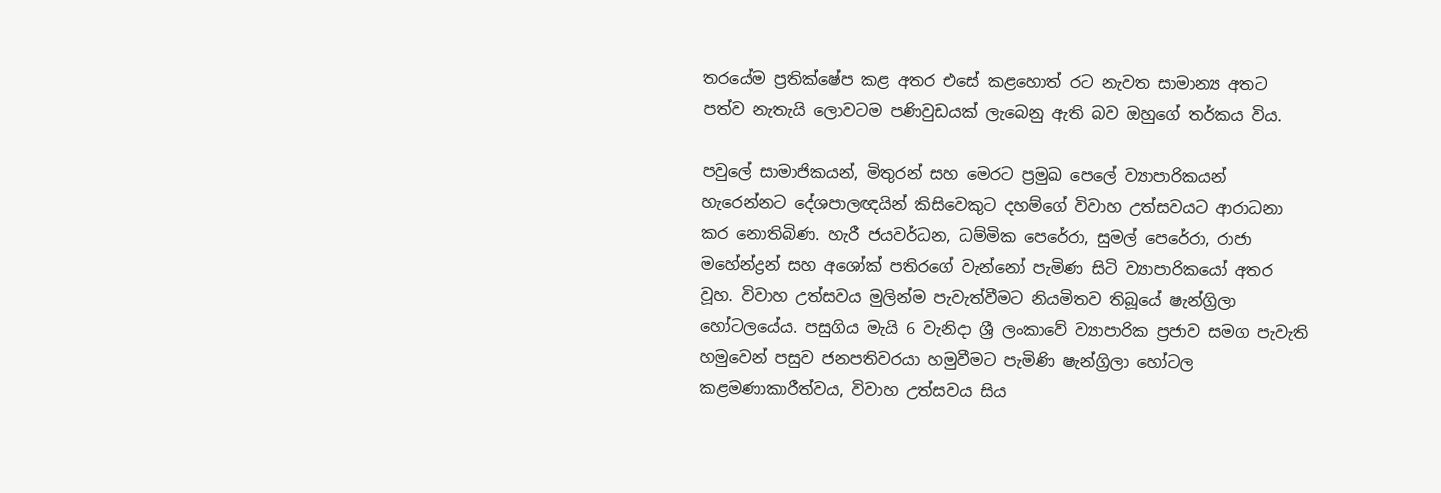තරයේම ප්‍රතික්ෂේප කළ අතර එසේ කළහොත් රට නැවත සාමාන්‍ය අතට පත්ව නැතැයි ලොවටම පණිවුඩයක් ලැබෙනු ඇති බව ඔහුගේ තර්කය විය.

පවුලේ සාමාජිකයන්, මිතුරන් සහ මෙරට ප්‍රමුඛ පෙලේ ව්‍යාපාරිකයන් හැරෙන්නට දේශපාලඥයින් කිසිවෙකුට දහම්ගේ විවාහ උත්සවයට ආරාධනා කර නොතිබිණ. හැරී ජයවර්ධන, ධම්මික පෙරේරා, සුමල් පෙරේරා, රාජා මහේන්ද්‍රන් සහ අශෝක් පතිරගේ වැන්නෝ පැමිණ සිටි ව්‍යාපාරිකයෝ අතර වූහ. විවාහ උත්සවය මුලින්ම පැවැත්වීමට නියමිතව තිබූයේ ෂැන්ග්‍රිලා හෝටලයේය. පසුගිය මැයි 6 වැනිදා ශ්‍රී ලංකාවේ ව්‍යාපාරික ප්‍රජාව සමග පැවැති හමුවෙන් පසුව ජනපතිවරයා හමුවීමට පැමිණි ෂැන්ග්‍රිලා හෝටල කළමණාකාරීත්වය, විවාහ උත්සවය සිය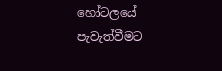හෝටලයේ පැවැත්වීමට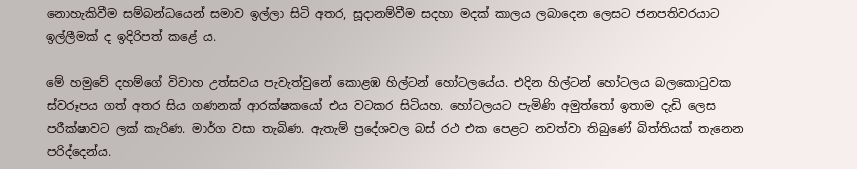නොහැකිවීම සම්බන්ධයෙන් සමාව ඉල්ලා සිටි අතර, සූදානම්වීම සදහා මදක් කාලය ලබාදෙන ලෙසට ජනපතිවරයාට ඉල්ලීමක් ද ඉදිරිපත් කළේ ය.

මේ හමුවේ දහම්ගේ විවාහ උත්සවය පැවැත්වුනේ කොළඹ හිල්ටන් හෝටලයේය. එදින හිල්ටන් හෝටලය බලකොටුවක ස්වරූපය ගත් අතර සිය ගණනක් ආරක්ෂකයෝ එය වටකර සිටියහ. හෝටලයට පැමිණි අමුත්තෝ ඉතාම දැඩි ලෙස පරීක්ෂාවට ලක් කැරිණ. මාර්ග වසා තැබිණ. ඇතැම් ප්‍රදේශවල බස් රථ එක පෙළට නවත්වා තිබුණේ බිත්තියක් තැනෙන පරිද්දෙන්ය.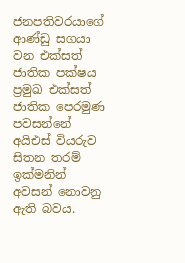ජනපතිවරයාගේ ආණ්ඩු සගයා වන එක්සත් ජාතික පක්ෂය ප්‍රමුඛ එක්සත් ජාතික පෙරමුණ පවසන්නේ අයිඑස් වියරුව සිතන තරම් ඉක්මනින් අවසන් නොවනු ඇති බවය.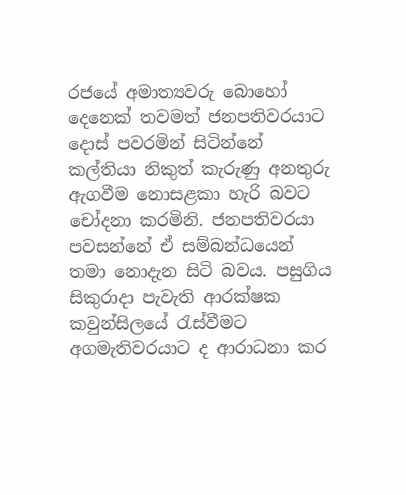රජයේ අමාත්‍යවරු බොහෝ දෙනෙක් තවමත් ජනපතිවරයාට දොස් පවරමින් සිටින්නේ කල්තියා නිකුත් කැරුණු අනතුරු ඇගවීම නොසළකා හැරි බවට චෝදනා කරමිනි. ජනපතිවරයා පවසන්නේ ඒ සම්බන්ධයෙන් තමා නොදැන සිටි බවය. පසුගිය සිකුරාදා පැවැති ආරක්ෂක කවුන්සිලයේ රැස්වීමට අගමැතිවරයාට ද ආරාධනා කර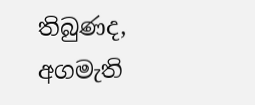තිබුණද, අගමැති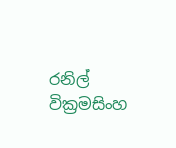රනිල් වික්‍රමසිංහ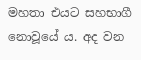මහතා එයට සහභාගී නොවූයේ ය. අද වන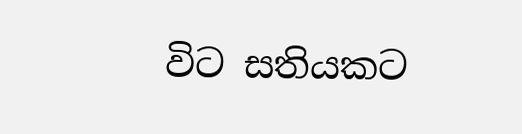විට සතියකට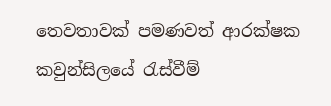තෙවතාවක් පමණවත් ආරක්ෂක කවුන්සිලයේ රැස්වීම්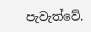පැවැත්වේ.